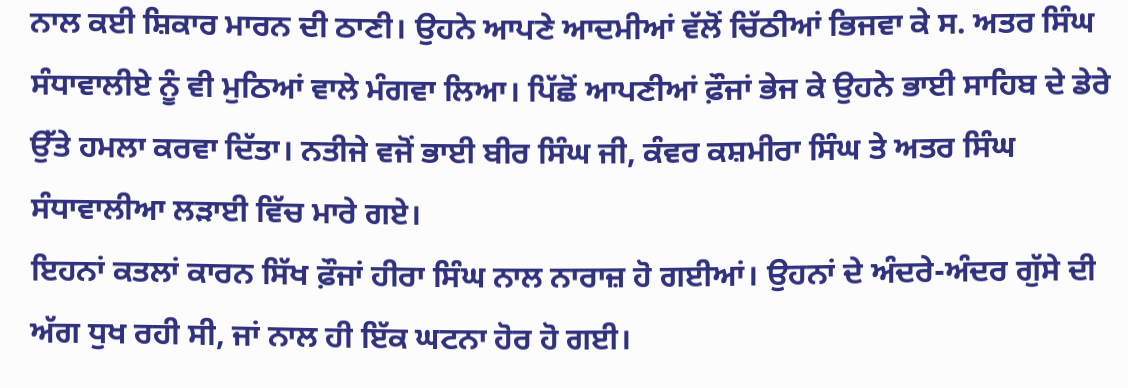ਨਾਲ ਕਈ ਸ਼ਿਕਾਰ ਮਾਰਨ ਦੀ ਠਾਣੀ। ਉਹਨੇ ਆਪਣੇ ਆਦਮੀਆਂ ਵੱਲੋਂ ਚਿੱਠੀਆਂ ਭਿਜਵਾ ਕੇ ਸ. ਅਤਰ ਸਿੰਘ ਸੰਧਾਵਾਲੀਏ ਨੂੰ ਵੀ ਮੁਠਿਆਂ ਵਾਲੇ ਮੰਗਵਾ ਲਿਆ। ਪਿੱਛੋਂ ਆਪਣੀਆਂ ਫ਼ੌਜਾਂ ਭੇਜ ਕੇ ਉਹਨੇ ਭਾਈ ਸਾਹਿਬ ਦੇ ਡੇਰੇ ਉੱਤੇ ਹਮਲਾ ਕਰਵਾ ਦਿੱਤਾ। ਨਤੀਜੇ ਵਜੋਂ ਭਾਈ ਬੀਰ ਸਿੰਘ ਜੀ, ਕੰਵਰ ਕਸ਼ਮੀਰਾ ਸਿੰਘ ਤੇ ਅਤਰ ਸਿੰਘ ਸੰਧਾਵਾਲੀਆ ਲੜਾਈ ਵਿੱਚ ਮਾਰੇ ਗਏ।
ਇਹਨਾਂ ਕਤਲਾਂ ਕਾਰਨ ਸਿੱਖ ਫ਼ੌਜਾਂ ਹੀਰਾ ਸਿੰਘ ਨਾਲ ਨਾਰਾਜ਼ ਹੋ ਗਈਆਂ। ਉਹਨਾਂ ਦੇ ਅੰਦਰੇ-ਅੰਦਰ ਗੁੱਸੇ ਦੀ ਅੱਗ ਧੁਖ ਰਹੀ ਸੀ, ਜਾਂ ਨਾਲ ਹੀ ਇੱਕ ਘਟਨਾ ਹੋਰ ਹੋ ਗਈ।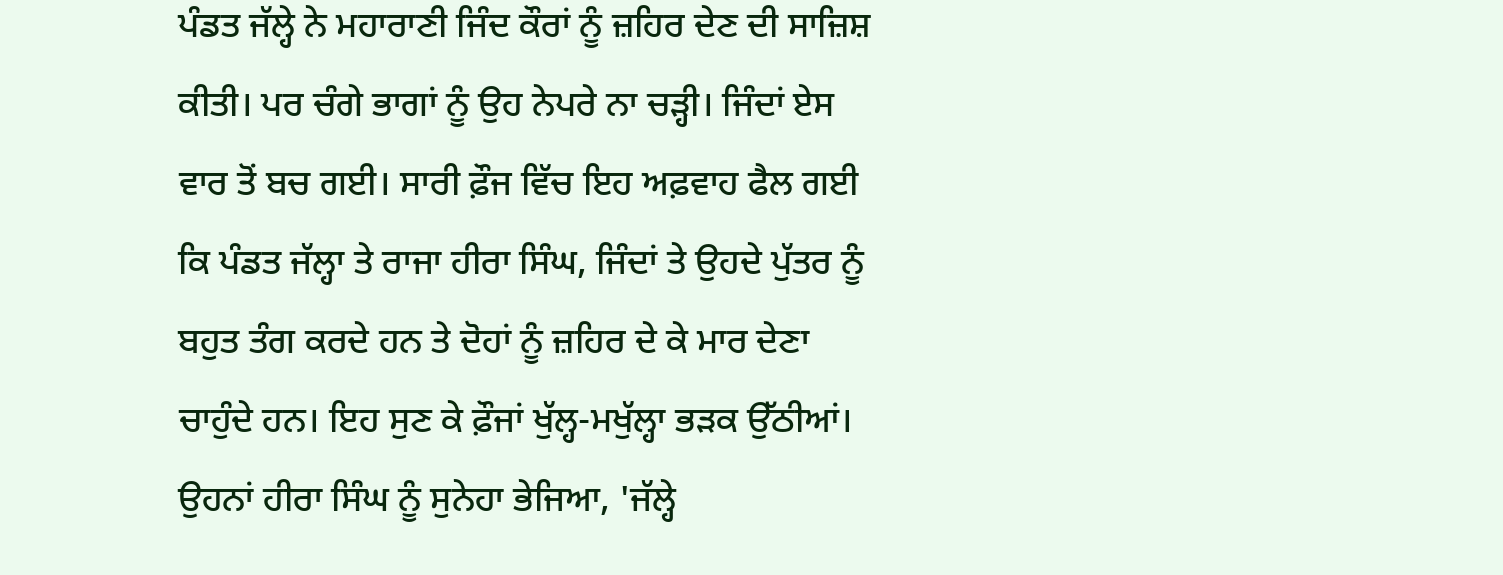ਪੰਡਤ ਜੱਲ੍ਹੇ ਨੇ ਮਹਾਰਾਣੀ ਜਿੰਦ ਕੌਰਾਂ ਨੂੰ ਜ਼ਹਿਰ ਦੇਣ ਦੀ ਸਾਜ਼ਿਸ਼ ਕੀਤੀ। ਪਰ ਚੰਗੇ ਭਾਗਾਂ ਨੂੰ ਉਹ ਨੇਪਰੇ ਨਾ ਚੜ੍ਹੀ। ਜਿੰਦਾਂ ਏਸ ਵਾਰ ਤੋਂ ਬਚ ਗਈ। ਸਾਰੀ ਫ਼ੌਜ ਵਿੱਚ ਇਹ ਅਫ਼ਵਾਹ ਫੈਲ ਗਈ ਕਿ ਪੰਡਤ ਜੱਲ੍ਹਾ ਤੇ ਰਾਜਾ ਹੀਰਾ ਸਿੰਘ, ਜਿੰਦਾਂ ਤੇ ਉਹਦੇ ਪੁੱਤਰ ਨੂੰ ਬਹੁਤ ਤੰਗ ਕਰਦੇ ਹਨ ਤੇ ਦੋਹਾਂ ਨੂੰ ਜ਼ਹਿਰ ਦੇ ਕੇ ਮਾਰ ਦੇਣਾ ਚਾਹੁੰਦੇ ਹਨ। ਇਹ ਸੁਣ ਕੇ ਫ਼ੌਜਾਂ ਖੁੱਲ੍ਹ-ਮਖੁੱਲ੍ਹਾ ਭੜਕ ਉੱਠੀਆਂ। ਉਹਨਾਂ ਹੀਰਾ ਸਿੰਘ ਨੂੰ ਸੁਨੇਹਾ ਭੇਜਿਆ, 'ਜੱਲ੍ਹੇ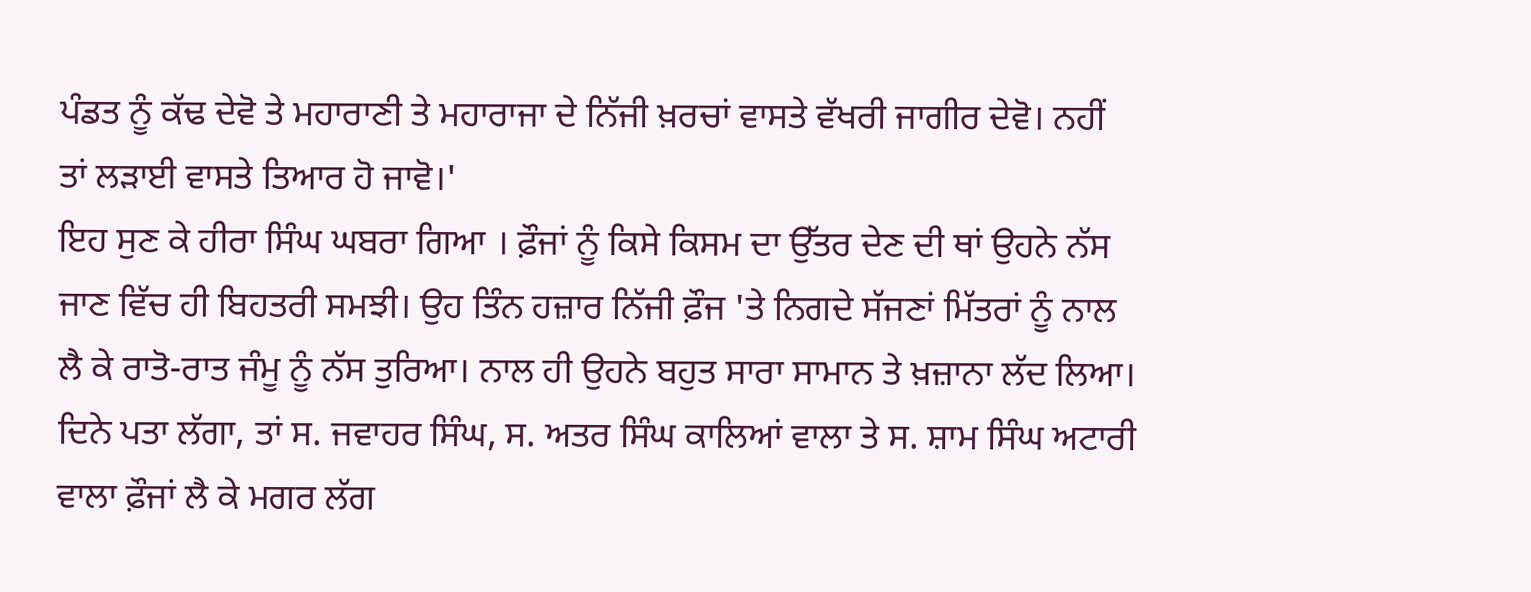ਪੰਡਤ ਨੂੰ ਕੱਢ ਦੇਵੋ ਤੇ ਮਹਾਰਾਣੀ ਤੇ ਮਹਾਰਾਜਾ ਦੇ ਨਿੱਜੀ ਖ਼ਰਚਾਂ ਵਾਸਤੇ ਵੱਖਰੀ ਜਾਗੀਰ ਦੇਵੋ। ਨਹੀਂ ਤਾਂ ਲੜਾਈ ਵਾਸਤੇ ਤਿਆਰ ਹੋ ਜਾਵੋ।'
ਇਹ ਸੁਣ ਕੇ ਹੀਰਾ ਸਿੰਘ ਘਬਰਾ ਗਿਆ । ਫ਼ੌਜਾਂ ਨੂੰ ਕਿਸੇ ਕਿਸਮ ਦਾ ਉੱਤਰ ਦੇਣ ਦੀ ਥਾਂ ਉਹਨੇ ਨੱਸ ਜਾਣ ਵਿੱਚ ਹੀ ਬਿਹਤਰੀ ਸਮਝੀ। ਉਹ ਤਿੰਨ ਹਜ਼ਾਰ ਨਿੱਜੀ ਫ਼ੌਜ 'ਤੇ ਨਿਗਦੇ ਸੱਜਣਾਂ ਮਿੱਤਰਾਂ ਨੂੰ ਨਾਲ ਲੈ ਕੇ ਰਾਤੋ-ਰਾਤ ਜੰਮੂ ਨੂੰ ਨੱਸ ਤੁਰਿਆ। ਨਾਲ ਹੀ ਉਹਨੇ ਬਹੁਤ ਸਾਰਾ ਸਾਮਾਨ ਤੇ ਖ਼ਜ਼ਾਨਾ ਲੱਦ ਲਿਆ। ਦਿਨੇ ਪਤਾ ਲੱਗਾ, ਤਾਂ ਸ. ਜਵਾਹਰ ਸਿੰਘ, ਸ. ਅਤਰ ਸਿੰਘ ਕਾਲਿਆਂ ਵਾਲਾ ਤੇ ਸ. ਸ਼ਾਮ ਸਿੰਘ ਅਟਾਰੀ ਵਾਲਾ ਫ਼ੌਜਾਂ ਲੈ ਕੇ ਮਗਰ ਲੱਗ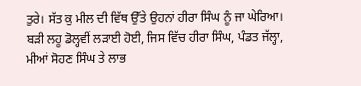ਤੁਰੇ। ਸੱਤ ਕੁ ਮੀਲ ਦੀ ਵਿੱਥ ਉੱਤੇ ਉਹਨਾਂ ਹੀਰਾ ਸਿੰਘ ਨੂੰ ਜਾ ਘੇਰਿਆ। ਬੜੀ ਲਹੂ ਡੋਲ੍ਹਵੀਂ ਲੜਾਈ ਹੋਈ, ਜਿਸ ਵਿੱਚ ਹੀਰਾ ਸਿੰਘ, ਪੰਡਤ ਜੱਲ੍ਹਾ, ਮੀਆਂ ਸੋਹਣ ਸਿੰਘ ਤੇ ਲਾਭ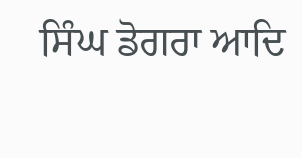ਸਿੰਘ ਡੋਗਰਾ ਆਦਿ